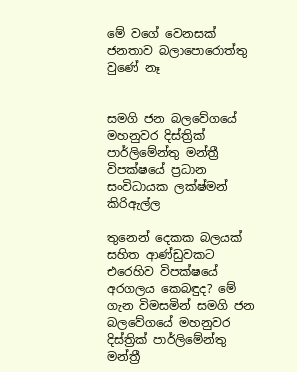මේ වගේ වෙනසක් ජනතාව බලාපොරොත්තු වුණේ නෑ


සමගි ජන බලවේගයේ මහනුවර දිස්ත්‍රික් පාර්ලිමේන්තු මන්ත්‍රී විපක්ෂයේ ප්‍රධාන සංවිධායක ලක්ෂ්මන් කිරිඇල්ල

තුනෙන් දෙකක බලයක් සහිත ආණ්ඩුවකට එරෙහිව විපක්ෂයේ අරගලය කෙබඳුද? මේ ගැන විමසමින් සමගි ජන බලවේගයේ මහනුවර දිස්ත්‍රික් පාර්ලිමේන්තු මන්ත්‍රී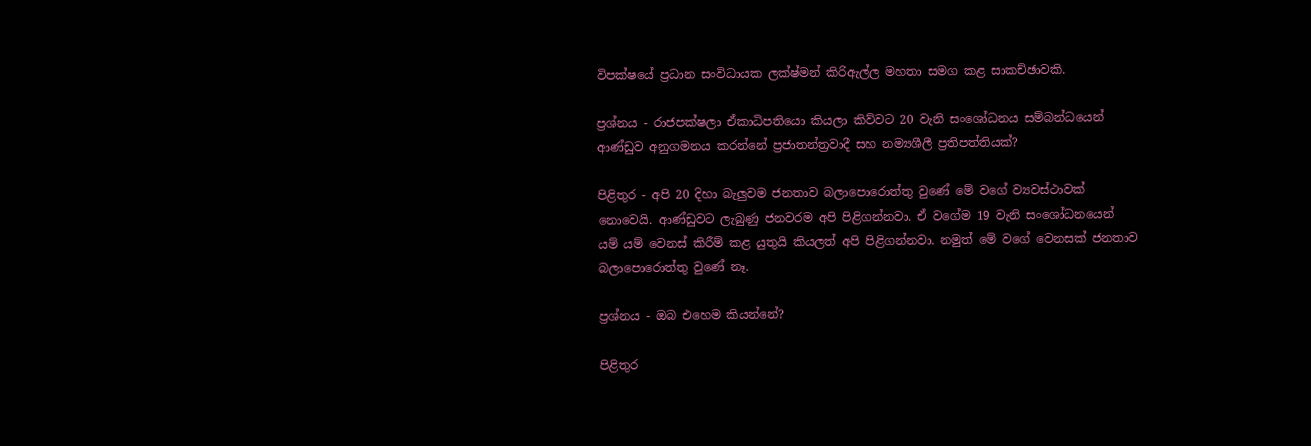විපක්ෂයේ ප්‍රධාන සංවිධායක ලක්ෂ්මන් කිරිඇල්ල මහතා සමග කළ සාකච්ඡාවකි.

ප්‍රශ්නය - රාජපක්ෂලා ඒකාධිපතියො කියලා කිව්වට 20 වැනි සංශෝධනය සම්බන්ධයෙන් ආණ්ඩුව අනුගමනය කරන්නේ ප්‍රජාතන්ත්‍රවාදී සහ නම්‍යශීලී ප්‍රතිපත්තියක්?

පිළිතුර - අපි 20 දිහා බැලුවම ජනතාව බලාපොරොත්තු වුණේ මේ වගේ ව්‍යවස්ථාවක් නොවෙයි. ආණ්ඩුවට ලැබුණු ජනවරම අපි පිළිගන්නවා. ඒ වගේම 19 වැනි සංශෝධනයෙන් යම් යම් වෙනස් කිරීම් කළ යුතුයි කියලත් අපි පිළිගන්නවා. නමුත් මේ වගේ වෙනසක් ජනතාව බලාපොරොත්තු වුණේ නෑ.

ප්‍රශ්නය - ඔබ එහෙම කියන්නේ?

පිළිතුර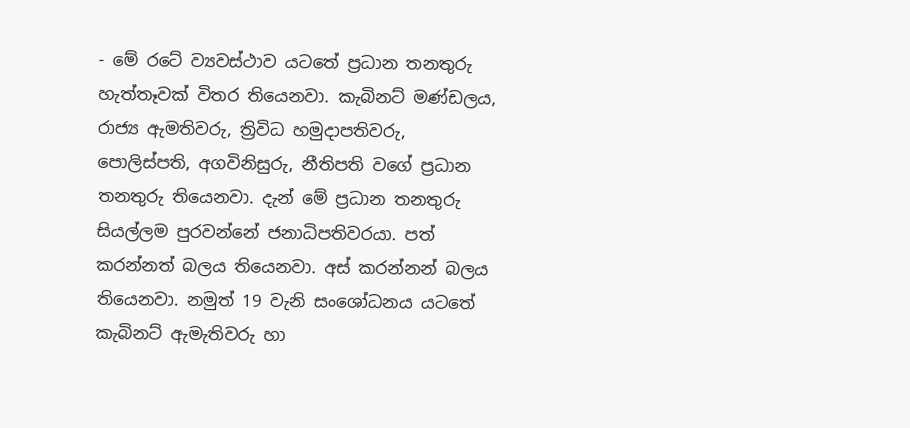- මේ රටේ ව්‍යවස්ථාව යටතේ ප්‍රධාන තනතුරු හැත්තෑවක් විතර තියෙනවා. කැබිනට් මණ්ඩලය, රාජ්‍ය ඇමතිවරු, ත්‍රිවිධ හමුදාපතිවරු, පොලිස්පති, අගවිනිසුරු, නීතිපති වගේ ප්‍රධාන තනතුරු තියෙනවා. දැන් මේ ප්‍රධාන තනතුරු සියල්ලම පුරවන්නේ ජනාධිපතිවරයා. පත් කරන්නත් බලය තියෙනවා. අස් කරන්නන් බලය තියෙනවා. නමුත් 19 වැනි සංශෝධනය යටතේ කැබිනට් ඇමැතිවරු හා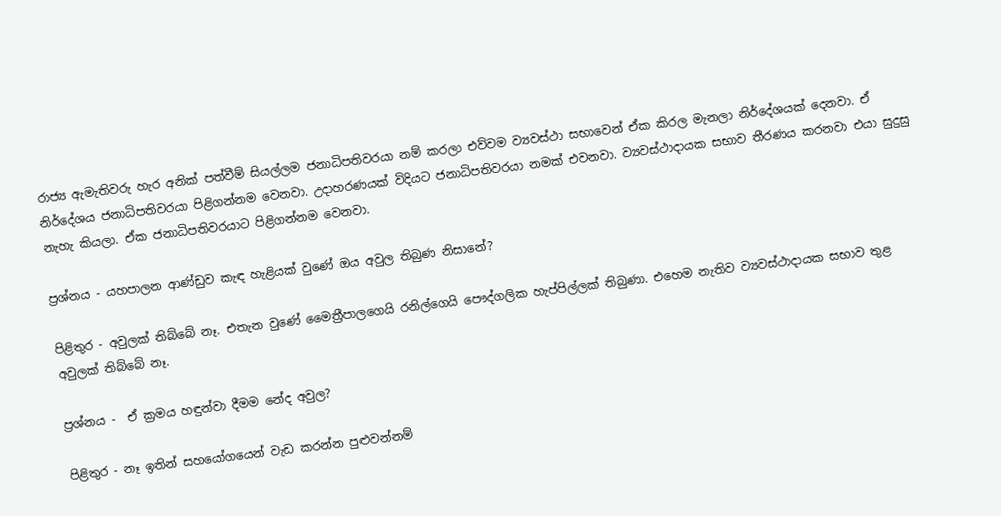රාජ්‍ය ඇමැතිවරු හැර අනික් පත්වීම් සියල්ලම ජනාධිපතිවරයා නම් කරලා එව්වම ව්‍යවස්ථා සභාවෙන් ඒක කිරල මැනලා නිර්දේශයක් දෙනවා. ඒ නිර්දේශය ජනාධිපතිවරයා පිළිගන්නම වෙනවා. උද‌ාහරණයක් විදියට ජනාධිපතිවරයා නමක් එවනවා. ව්‍යවස්ථාදායක සභාව තීරණය කරනවා එයා සුදුසු නැහැ කියලා. ඒක ජනාධිපතිවරයාට පිළිගන්නම වෙනවා.

ප්‍රශ්නය - යහපාලන ආණ්ඩුව කැඳ හැළියක් වුණේ ඔය අවුල තිබුණ නිසානේ?

පිළිතුර - අවුලක් තිබ්බේ නෑ. එතැන වුණේ මෛත්‍රීපාලගෙයි රනිල්ගෙයි පෞද්ගලික හැප්පිල්ලක් තිබුණා. එහෙම නැතිව ව්‍යවස්ථාදායක සභාව තුළ අවුලක් තිබ්බේ නෑ.

ප්‍රශ්නය -  ඒ ක්‍රමය හඳුන්වා දීමම නේද අවුල?

පිළිතුර - නෑ ඉතින් සහයෝගයෙන් වැඩ කරන්න පුළුවන්නම්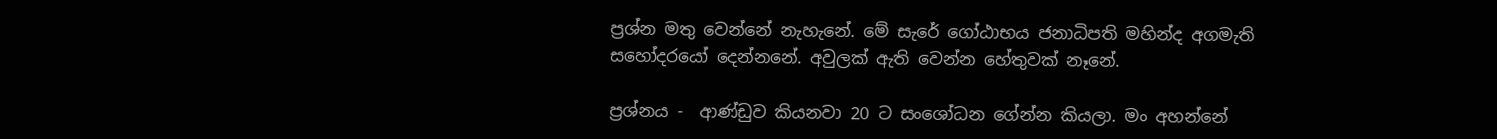ප්‍රශ්න මතු වෙන්නේ නැහැනේ. මේ සැරේ ගෝඨාභය ජනාධිපති මහින්ද අගමැති සහෝදරයෝ දෙන්නනේ. අවුලක් ඇති වෙන්න හේතුවක් නෑනේ.

ප්‍රශ්නය -  ආණ්ඩුව කියනවා 20 ට සංශෝධන ගේන්න කියලා. මං අහන්නේ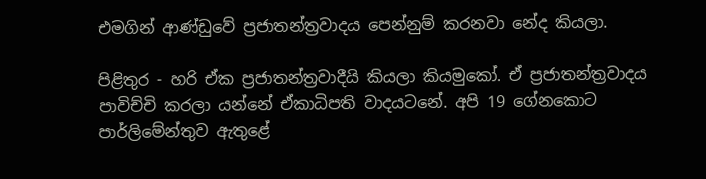එමගින් ආණ්ඩුවේ ප්‍රජාතන්ත්‍රවාදය පෙන්නුම් කරනවා නේද කියලා.

පිළිතුර - හරි ඒක ප්‍රජාතන්ත්‍රවාදීයි කියලා කියමුකෝ. ඒ ප්‍රජාතන්ත්‍රවාදය පාවිච්චි කරලා යන්නේ ඒකාධිපති වාදයටනේ. අපි 19 ගේනකොට පාර්ලිමේන්තුව ඇතුළේ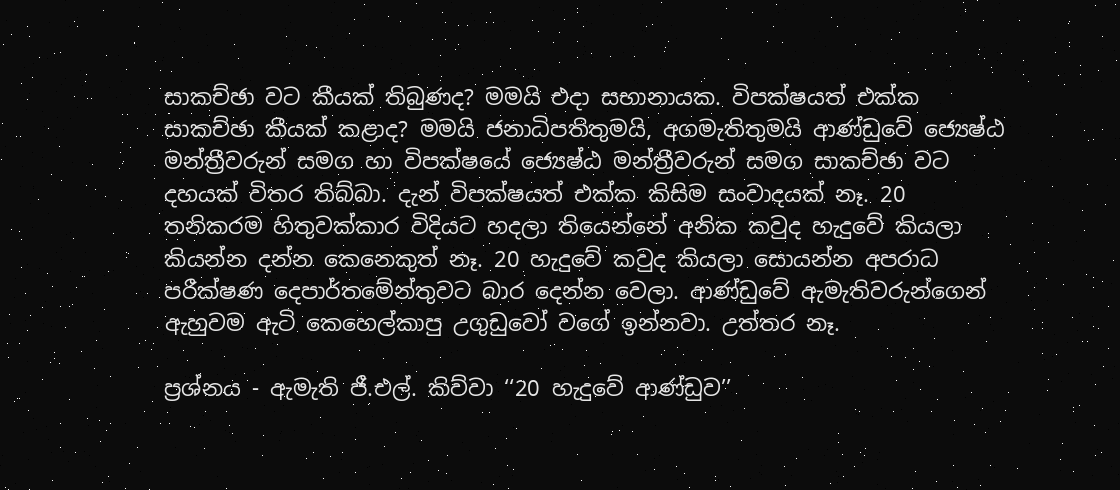සාකච්ඡා වට කීයක් තිබුණද? මමයි එද‌ා සභානායක. විපක්ෂයත් එක්ක සාකච්ඡා කීයක් කළාද? මමයි ජනාධිපතිතුමයි, අගමැතිතුමයි ආණ්ඩුවේ ජ්‍යෙෂ්ඨ මන්ත්‍රීවරුන් සමග හා විපක්ෂයේ ජ්‍යෙෂ්ඨ මන්ත්‍රීවරුන් සමග සාකච්ඡා වට දහයක් විතර තිබ්බා. දැන් විපක්ෂයත් එක්ක කිසිම සංවාදයක් නෑ. 20 තනිකරම හිතුවක්කාර විදියට හදලා තියෙන්නේ අනික කවුද හැදුවේ කියලා කියන්න දන්න කෙනෙකුත් නෑ. 20 හැදුවේ කවුද කියලා සොයන්න අපරාධ පරීක්ෂණ දෙපාර්තමේන්තුවට බාර දෙන්න වෙලා. ආණ්ඩුවේ ඇමැතිවරුන්ගෙන් ඇහුවම ඇටි කෙහෙල්කාපු උගුඩුවෝ වගේ ඉන්නවා. උත්තර නෑ.

ප්‍රශ්නය - ඇමැති ජී.එල්. කිව්වා ‘‘20 හැදුවේ ආණ්ඩුව’’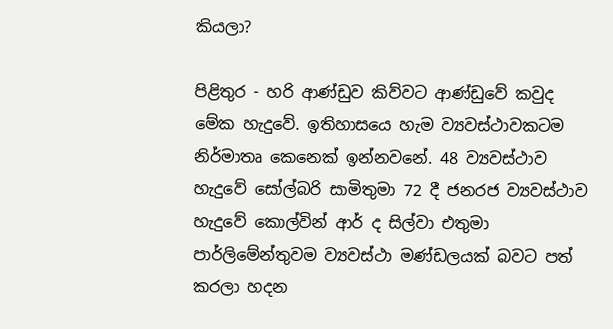කියලා?

පිළිතුර - හරි ආණ්ඩුව කිව්වට ආණ්ඩුවේ කවුද මේක හැදුවේ. ඉතිහාසයෙ හැම ව්‍යවස්ථාවකටම නිර්මාතෘ කෙනෙක් ඉන්නවනේ. 48 ව්‍යවස්ථාව හැදුවේ සෝල්බරි සාමිතුමා 72 දී ජනරජ ව්‍යවස්ථාව හැදුවේ කොල්වින් ආර් ද සිල්වා එතුමා පාර්ලිමේන්තුවම ව්‍යවස්ථා මණ්ඩලයක් බවට පත් කරලා හදන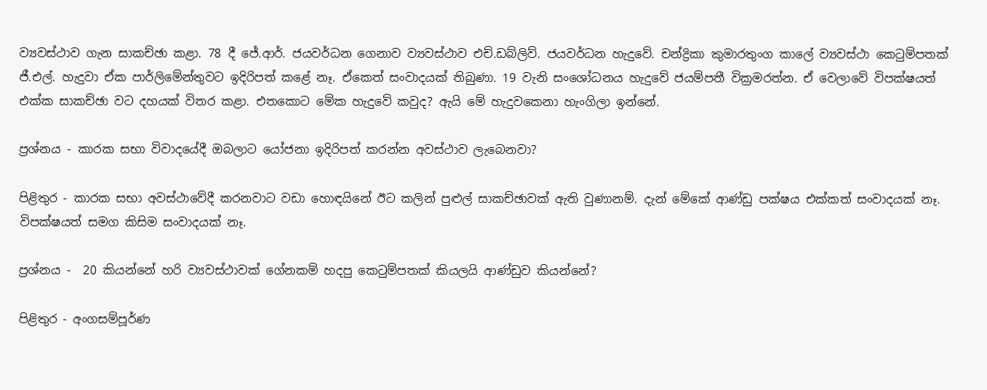ව්‍යවස්ථාව ගැන සාකච්ඡා කළා. 78 දී ජේ.ආර්. ජයවර්ධන ගෙනාව ව්‍යවස්ථාව එච්.ඩබ්ලිව්. ජයවර්ධන හැදුවේ. චන්ද්‍රිකා කුමාරතුංග කාලේ ව්‍යවස්ථා කෙටුම්පතක් ජී.එල්. හැදුවා ඒක පාර්ලිමේන්තුවට ඉදිරිපත් කළේ නෑ. ඒකෙත් සංවාදයක් තිබුණා. 19 වැනි සංශෝධනය හැදුවේ ජයම්පතී වික්‍රමරත්න. ඒ වෙලාවේ විපක්ෂයත් එක්ක සාකච්ඡා වට දහයක් විතර කළා. එතකොට මේක හැදුවේ කවුද? ඇයි මේ හැදුවකෙනා හැංගිලා ඉන්නේ.

ප්‍රශ්නය - කාරක සභා විවාදයේදී ඔබලාට යෝජනා ඉදිරිපත් කරන්න අවස්ථාව ලැබෙනවා?

පිළිතුර - කාරක සභා අවස්ථාවේදී කරනවාට වඩා හොඳයිනේ ඊට කලින් පුළුල් සාකච්ඡාවක් ඇති වුණානම්. දැන් මේකේ ආණ්ඩු පක්ෂය එක්කත් සංවාදයක් නෑ. විපක්ෂයත් සමග කිසිම සංවාදයක් නෑ.

ප්‍රශ්නය -  20 කියන්නේ හරි ව්‍යවස්ථාවක් ගේනකම් හදපු කෙටුම්පතක් කියලයි ආණ්ඩුව කියන්නේ?

පිළිතුර - අංගසම්පූර්ණ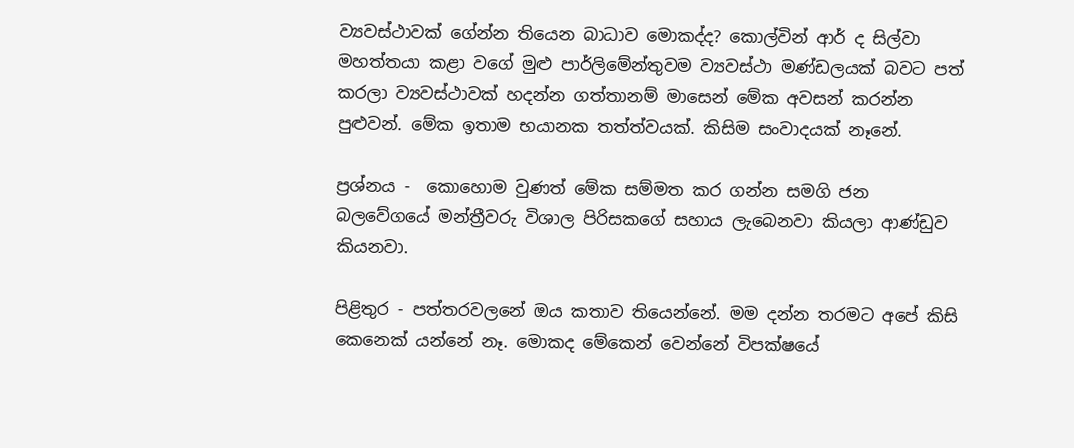ව්‍යවස්ථාවක් ගේන්න තියෙන බාධාව මොකද්ද? කොල්වින් ආර් ද සිල්වා මහත්තයා කළා වගේ මුළු පාර්ලිමේන්තුවම ව්‍යවස්ථා මණ්ඩලයක් බවට පත් කරලා ව්‍යවස්ථාවක් හදන්න ගත්තානම් මාසෙන් මේක අවසන් කරන්න පුළුවන්. මේක ඉතාම භයානක තත්ත්වයක්. කිසිම සංවාදයක් නෑනේ.

ප්‍රශ්නය -  කොහොම වුණත් මේක සම්මත කර ගන්න සමගි ජන බලවේගයේ මන්ත්‍රීවරු විශාල පිරිසකගේ සහාය ලැබෙනවා කියලා ආණ්ඩුව කියනවා.

පිළිතුර - පත්තරවලනේ ඔය කතාව තියෙන්නේ. මම දන්න තරමට අපේ කිසි කෙනෙක් යන්නේ නෑ. මොකද මේකෙන් වෙන්නේ විපක්ෂයේ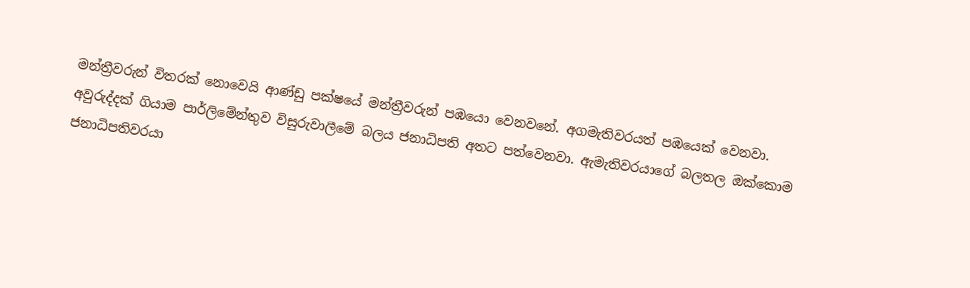මන්ත්‍රීවරුන් විතරක් නොවෙයි ආණ්ඩු පක්ෂයේ මන්ත්‍රීවරුන් පඹයො වෙනවනේ. අගමැතිවරයත් පඹයෙක් වෙනවා. අවුරුද්දක් ගියාම පාර්ලිමේන්තුව විසුරුවාලීමේ බලය ජනාධිපති අතට පත්වෙනවා. ඇමැතිවරයාගේ බලතල ඔක්කොම ජනාධිපතිවරයා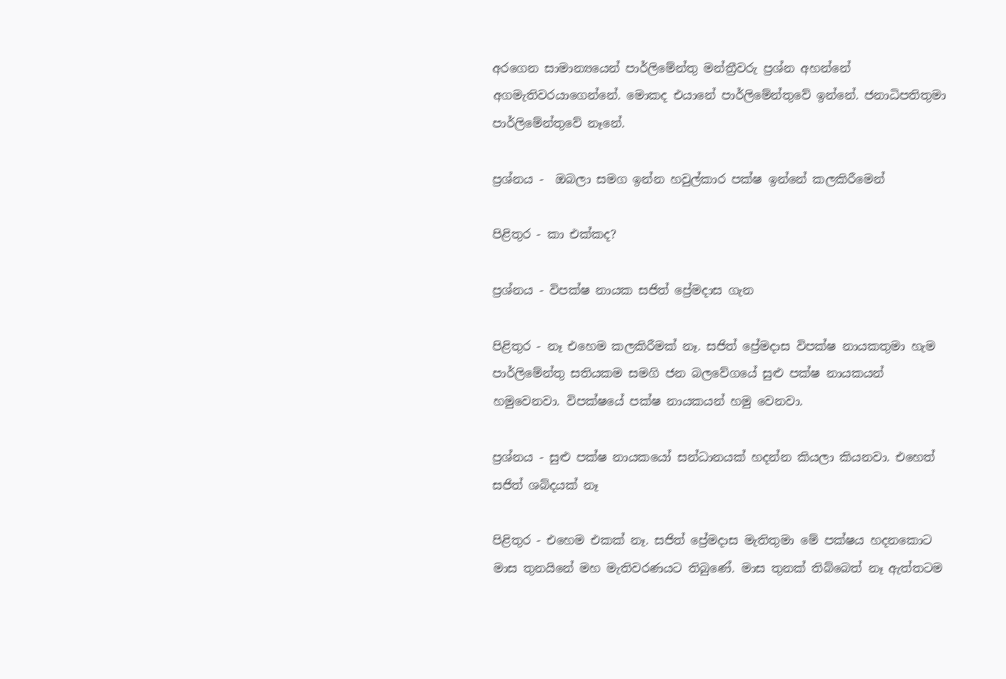අරගෙන සාමාන්‍යයෙන් පාර්ලිමේන්තු මන්ත්‍රීවරු ප්‍රශ්න අහන්නේ අගමැතිවරයාගෙන්නේ. මොකද එයානේ පාර්ලිමේන්තුවේ ඉන්නේ. ජනාධිපතිතුමා පාර්ලිමේන්තුවේ නෑනේ.

ප්‍රශ්නය -  ඔබලා සමග ඉන්න හවුල්කාර පක්ෂ ඉන්නේ කලකිරීමෙන්

පිළිතුර - කා එක්කද?

ප්‍රශ්නය - විපක්ෂ නායක සජිත් ප්‍රේමද‌ාස ගැන

පිළිතුර - නෑ එහෙම කලකිරීමක් නෑ. සජිත් ප්‍රේමදාස විපක්ෂ නායකතුමා හැම පාර්ලිමේන්තු සතියකම සමගි ජන බලවේගයේ සුළු පක්ෂ නායකයන් හමුවෙනවා. විපක්ෂයේ පක්ෂ නායකයන් හමු වෙනවා.

ප්‍රශ්නය - සුළු පක්ෂ නායකයෝ සන්ධානයක් හදන්න කියලා කියනවා. එහෙත් සජිත් ශබ්දයක් නෑ

පිළිතුර - එහෙම එකක් නෑ. සජිත් ප්‍රේමද‌ාස මැතිතුමා මේ පක්ෂය හදනකොට මාස තුනයිනේ මහ මැතිවරණයට තිබුණේ. මාස තුනක් තිබ්බෙත් නෑ ඇත්තටම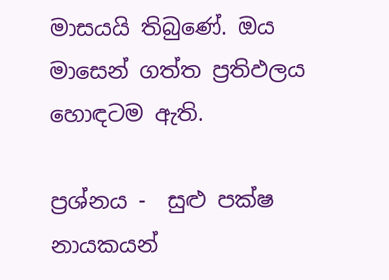මාසයයි තිබුණේ. ඔය මාසෙන් ගත්ත ප්‍රතිඵලය හොඳටම ඇති.

ප්‍රශ්නය -  සුළු පක්ෂ නායකයන්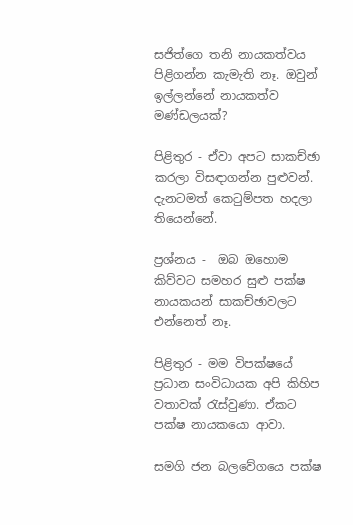සජිත්ගෙ තනි නායකත්වය පිළිගන්න කැමැති නෑ. ඔවුන් ඉල්ලන්නේ නායකත්ව මණ්ඩලයක්?

පිළිතුර - ඒවා අපට සාකච්ඡා කරලා විසඳාගන්න පුළුවන්. දැනටමත් කෙටුම්පත හදලා තියෙන්නේ.

ප්‍රශ්නය -  ඔබ ඔහොම කිව්වට සමහර සුළු පක්ෂ නායකයන් සාකච්ඡාවලට එන්නෙත් නෑ.

පිළිතුර - මම විපක්ෂයේ ප්‍රධාන සංවිධායක අපි කිහිප වතාවක් රැස්වුණා. ඒකට පක්ෂ නායකයො ආවා.

සමගි ජන බලවේගයෙ පක්ෂ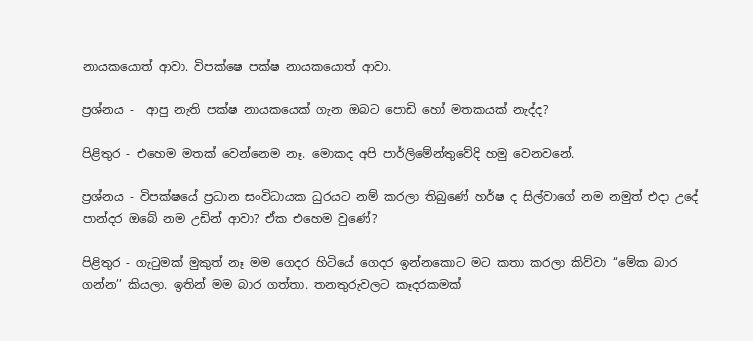නායකයොත් ආවා. විපක්ෂෙ පක්ෂ නායකයොත් ආවා.

ප්‍රශ්නය -  ආපු නැති පක්ෂ නායකයෙක් ගැන ඔබට පොඩි හෝ මතකයක් නැද්ද?

පිළිතුර - එහෙම මතක් වෙන්නෙම නෑ. මොකද අපි පාර්ලිමේන්තුවේදි හමු වෙනවනේ.

ප්‍රශ්නය - විපක්ෂයේ ප්‍රධාන සංවිධායක ධුරයට නම් කරලා තිබුණේ හර්ෂ ද සිල්වාගේ නම නමුත් එදා උදේ පාන්දර ඔබේ නම උඩින් ආවා? ඒක එහෙම වුණේ?

පිළිතුර - ගැටුමක් මුකුත් නෑ මම ගෙදර හිටියේ ගෙදර ඉන්නකොට මට කතා කරලා කිව්වා ‘‘මේක බාර ගන්න’’ කියලා. ඉතින් මම බාර ගත්තා. තනතුරුවලට කෑදරකමක්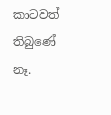කාටවත් තිබුණේ නෑ.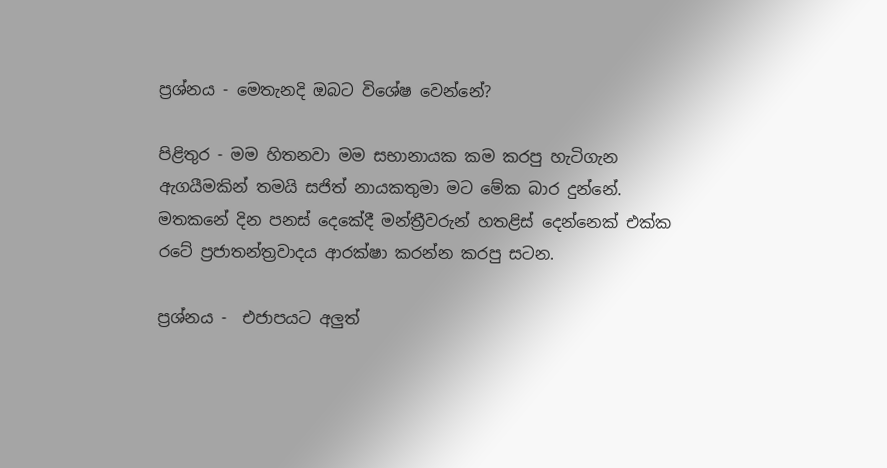ප්‍රශ්නය - මෙතැනදි ඔබට විශේෂ වෙන්නේ?

පිළිතුර - මම හිතනවා මම සභානායක කම කරපු හැටිගැන ඇගයීමකින් තමයි සජිත් නායකතුමා මට මේක බාර දුන්නේ. මතකනේ දින පනස් දෙකේදී මන්ත්‍රීවරුන් හතළිස් දෙන්නෙක් එක්ක රටේ ප්‍රජාතන්ත්‍රවාදය ආරක්ෂා කරන්න කරපු සටන.

ප්‍රශ්නය -  එජාපයට අලුත්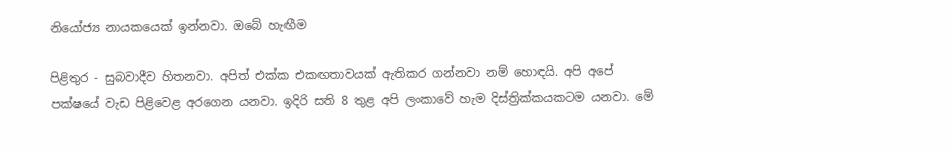නියෝජ්‍ය නායකයෙක් ඉන්නවා. ඔබේ හැඟීම

පිළිතුර - සුබවාදීව හිතනවා. අපිත් එක්ක එකඟතාවයක් ඇතිකර ගන්නවා නම් හොඳයි. අපි අපේ පක්ෂයේ වැඩ පිළිවෙළ අරගෙන යනවා. ඉදිරි සති 8 තුළ අපි ලංකාවේ හැම දිස්ත්‍රික්කයකටම යනවා. මේ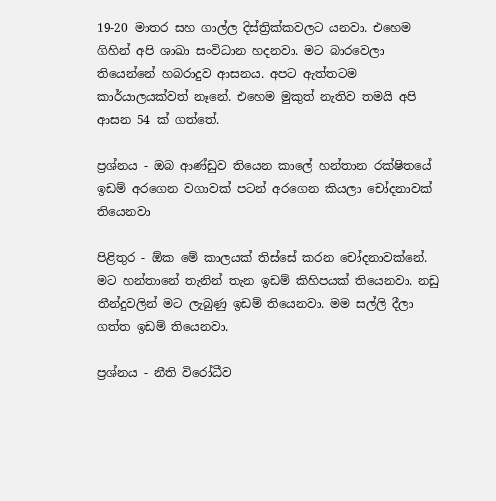19-20 මාතර සහ ගාල්ල දිස්ත්‍රික්කවලට යනවා. එහෙම ගිහින් අපි ශාඛා සංවිධාන හදනවා. මට බාරවෙලා තියෙන්නේ හබරාදුව ආසනය. අපට ඇත්තටම කාර්යාලයක්වත් නෑනේ. එහෙම මුකුත් නැතිව තමයි අපි ආසන 54 ක් ගත්තේ.

ප්‍රශ්නය - ඔබ ආණ්ඩුව තියෙන කාලේ හන්තාන රක්ෂිතයේ ඉඩම් අරගෙන වගාවක් පටන් අරගෙන කියලා චෝදනාවක් තියෙනවා

පිළිතුර - ඕක මේ කාලයක් තිස්සේ කරන චෝදනාවක්නේ. මට හන්තානේ තැනින් තැන ඉඩම් කිහිපයක් තියෙනවා. නඩු තීන්දුවලින් මට ලැබුණු ඉඩම් තියෙනවා. මම සල්ලි දීලා ගත්ත ඉඩම් තියෙනවා.

ප්‍රශ්නය - නීති විරෝධීව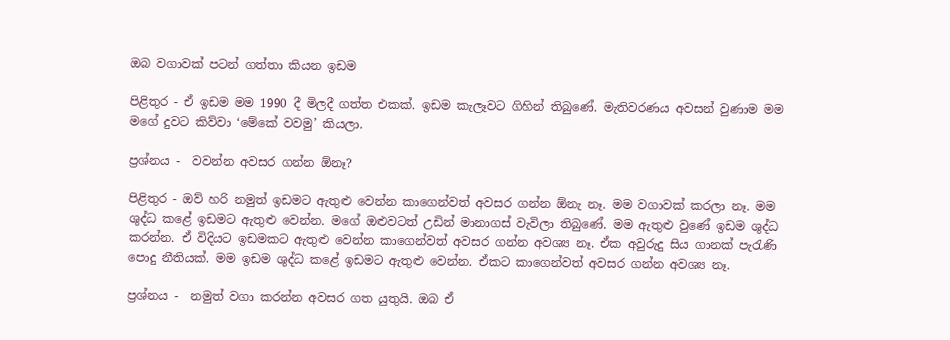ඔබ වගාවක් පටන් ගත්තා කියන ඉඩම

පිළිතුර - ඒ ඉඩම මම 1990 දී මිලදී ගත්ත එකක්. ඉඩම කැලෑවට ගිහින් තිබුණේ. මැතිවරණය අවසන් වුණාම මම මගේ දුවට කිව්වා ‘මේකේ වවමු’ කියලා.

ප්‍රශ්නය -  වවන්න අවසර ගන්න ඕනෑ?

පිළිතුර - ඔව් හරි නමුත් ඉඩමට ඇතුළු වෙන්න කාගෙන්වත් අවසර ගන්න ඕනැ නෑ. මම වගාවක් කරලා නෑ. මම ශුද්ධ කළේ ඉඩමට ඇතුළු වෙන්න. මගේ ඔළුවටත් උඩින් මානාගස් වැවිලා තිබුණේ. මම ඇතුළු වුණේ ඉඩම ශුද්ධ කරන්න. ඒ විදියට ඉඩමකට ඇතුළු වෙන්න කාගෙන්වත් අවසර ගන්න අවශ්‍ය නෑ. ඒක අවුරුදු සිය ගානක් පැරැණි පොදු නීතියක්. මම ඉඩම ශුද්ධ කළේ ඉඩමට ඇතුළු වෙන්න. ඒකට කාගෙන්වත් අවසර ගන්න අවශ්‍ය නෑ.

ප්‍රශ්නය -  නමුත් වගා කරන්න අවසර ගත යුතුයි. ඔබ ඒ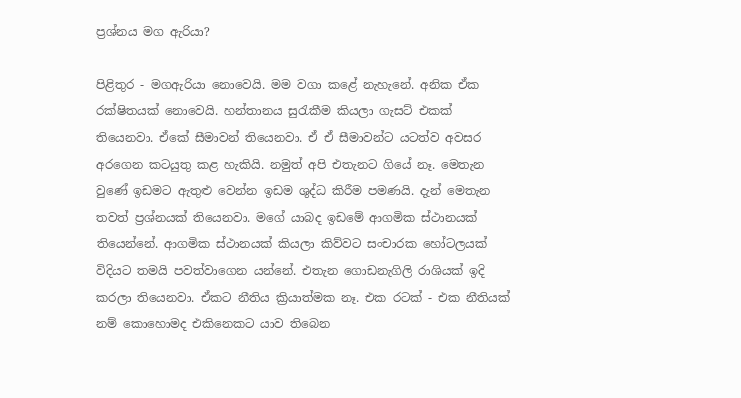ප්‍රශ්නය මග ඇරියා?

පිළිතුර - මගඇරියා නොවෙයි. මම වගා කළේ නැහැනේ. අනික ඒක රක්ෂිතයක් නොවෙයි. හන්තානය සුරැකීම කියලා ගැසට් එකක් තියෙනවා. ඒකේ සීමාවන් තියෙනවා. ඒ ඒ සීමාවන්ට යටත්ව අවසර අරගෙන කටයුතු කළ හැකියි. නමුත් අපි එතැනට ගියේ නෑ. මෙතැන වුණේ ඉඩමට ඇතුළු වෙන්න ඉඩම ශුද්ධ කිරීම පමණයි. දැන් මෙතැන තවත් ප්‍රශ්නයක් තියෙනවා. මගේ යාබද ඉඩමේ ආගමික ස්ථානයක් තියෙන්නේ. ආගමික ස්ථානයක් කියලා කිව්වට සංචාරක හෝටලයක් විදියට තමයි පවත්වාගෙන යන්නේ. එතැන ගොඩනැගිලි රාශියක් ඉදි කරලා තියෙනවා. ඒකට නීතිය ක්‍රියාත්මක නෑ. එක රටක් - එක නීතියක් නම් කොහොමද එකිනෙකට යාව තිබෙන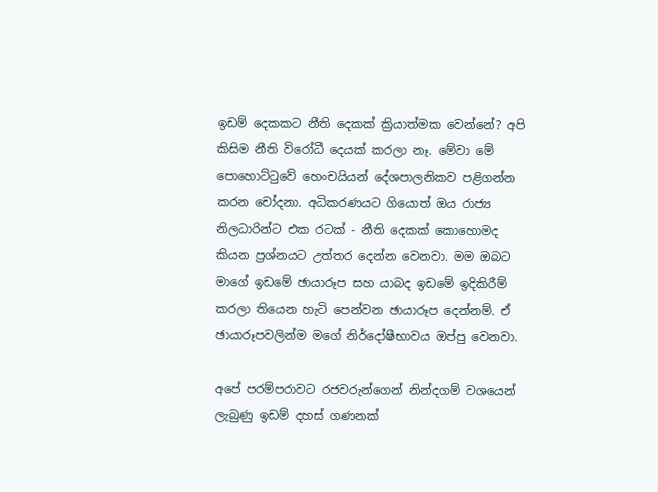ඉඩම් දෙකකට නීති දෙකක් ක්‍රියාත්මක වෙන්නේ? අපි කිසිම නීති විරෝධී දෙයක් කරලා නෑ. මේවා මේ පොහොට්ටුවේ හෙංචයියන් දේශපාලනිකව පළිගන්න කරන චෝදනා. අධිකරණයට ගියොත් ඔය රාජ්‍ය නිලධාරින්ට එක රටක් - නීති දෙකක් කොහොමද කියන ප්‍රශ්නයට උත්තර දෙන්න වෙනවා. මම ඔබට මාගේ ඉඩමේ ඡායාරූප සහ යාබද ඉඩමේ ඉදිකිරීම් කරලා තියෙන හැටි පෙන්වන ඡායාරූප දෙන්නම්. ඒ ඡායාරූපවලින්ම මගේ නිර්දෝෂීභාවය ඔප්පු වෙනවා.

අපේ පරම්පරාවට රජවරුන්ගෙන් නින්දගම් වශයෙන් ලැබුණු ඉඩම් දහස් ගණනක්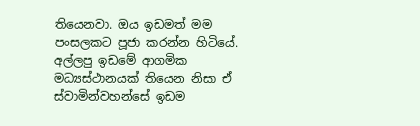තියෙනවා. ඔය ඉඩමත් මම පංසලකට පූජා කරන්න හිටියේ. අල්ලපු ඉඩමේ ආගමික මධ්‍යස්ථානයක් තියෙන නිසා ඒ ස්වාමින්වහන්සේ ඉඩම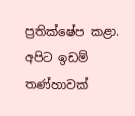ප්‍රතික්ෂේප කළා. අපිට ඉඩම් තණ්හාවක්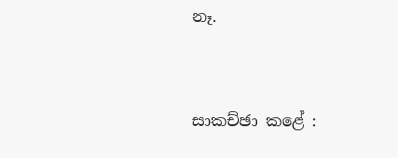නෑ.


සාකච්ඡා කළේ :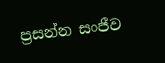ප්‍රසන්න සංජීව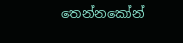තෙන්නකෝන්